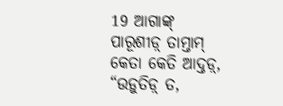19 ଆଗାଙ୍କ୍ ପାରୂଶୀଡ଼୍ ତାମ୍ତାମ୍ କେତା କେତି ଆଦ୍ତଡ଼୍, “ଉଡ଼ୁତିଡ଼୍ ତ,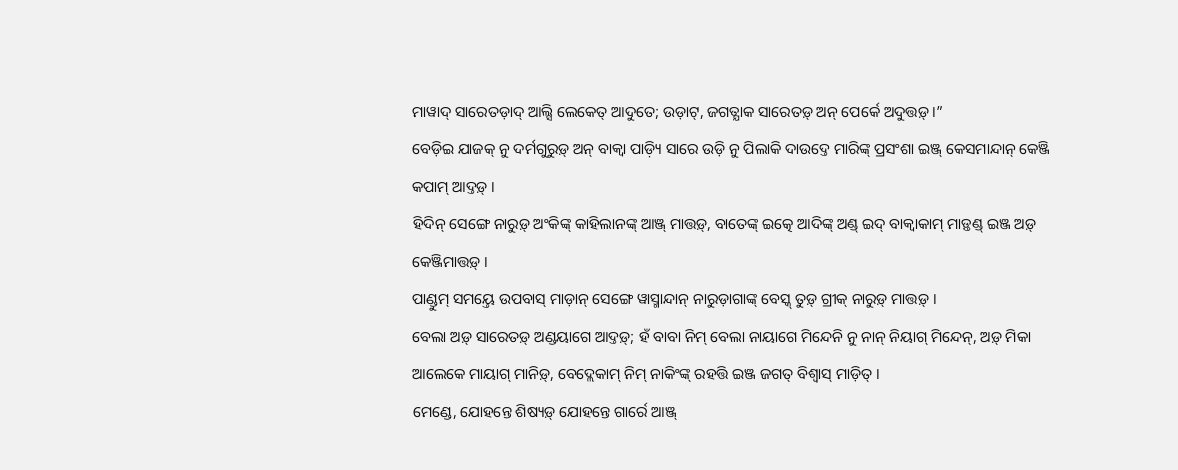ମାୱାଦ୍ ସାରେତଡ଼ାଦ୍ ଆଲ୍ସି ଲେକେତ୍ ଆଦୁତେ; ଉଡ଼ାଟ୍, ଜଗତ୍ଯାକ ସାରେତଡ଼୍ ଅନ୍ ପେର୍କେ ଅଦୁତ୍ତଡ଼୍ ।”
ବେଡ଼ିଇ ଯାଜକ୍ ନୁ ଦର୍ମଗୁରୁଡ଼୍ ଅନ୍ ବାକ୍ୱା ପାଡ଼୍ୟି ସାରେ ଉଡ଼ି ନୁ ପିଲାକି ଦାଉଦ୍ତେ ମାରିଙ୍କ୍ ପ୍ରସଂଶା ଇଞ୍ଜ୍ କେସମାନ୍ଦାନ୍ କେଞ୍ଜି କପାମ୍ ଆଦ୍ତଡ଼୍ ।
ହିଦିନ୍ ସେଙ୍ଗେ ନାରୁଡ଼୍ ଅଂକିଙ୍କ୍ କାହିଲାନଙ୍କ୍ ଆଞ୍ଜ୍ ମାତ୍ତଡ଼୍, ବାତେଙ୍କ୍ ଇତ୍କେ ଆଦିଙ୍କ୍ ଅଣ୍ଡ୍ ଇଦ୍ ବାକ୍ୱାକାମ୍ ମାଡ଼୍ତଣ୍ଡ୍ ଇଞ୍ଜ ଅଡ଼୍ କେଞ୍ଜିମାତ୍ତଡ଼୍ ।
ପାଣ୍ଡୁମ୍ ସମୟ୍ତେ ଉପବାସ୍ ମାଡ଼ାନ୍ ସେଙ୍ଗେ ୱାସ୍ମାନ୍ଦାନ୍ ନାରୁଡ଼ାଗାଙ୍କ୍ ବେସ୍କ୍ ତୁଡ଼୍ ଗ୍ରୀକ୍ ନାରୁଡ଼୍ ମାତ୍ତଡ଼୍ ।
ବେଲା ଅଡ଼୍ ସାରେତଡ଼୍ ଅଣ୍ଡୟାଗେ ଆଦ୍ତଡ଼୍; ହଁ ବାବା ନିମ୍ ବେଲା ନାୟାଗେ ମିନ୍ଦେନି ନୁ ନାନ୍ ନିୟାଗ୍ ମିନ୍ଦେନ୍, ଅଡ଼୍ ମିକା ଆଲେକେ ମାୟାଗ୍ ମାନିଡ଼୍, ବେଦ୍ଲେକାମ୍ ନିମ୍ ନାକିଂଙ୍କ୍ ରହତ୍ତି ଇଞ୍ଜ ଜଗତ୍ ବିଶ୍ୱାସ୍ ମାଡ଼ିତ୍ ।
ମେଣ୍ଡେ, ଯୋହନ୍ତେ ଶିଷ୍ୟଡ଼୍ ଯୋହନ୍ତେ ଗାର୍ରେ ଆଞ୍ଜ୍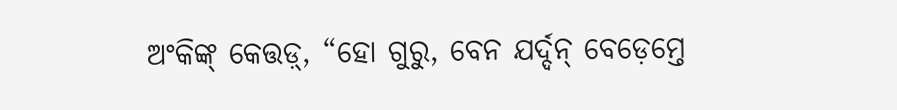ଅଂକିଙ୍କ୍ କେତ୍ତଡ଼୍, “ହୋ ଗୁରୁ, ବେନ ଯର୍ଦ୍ଦନ୍ ବେଡ଼େମ୍ତେ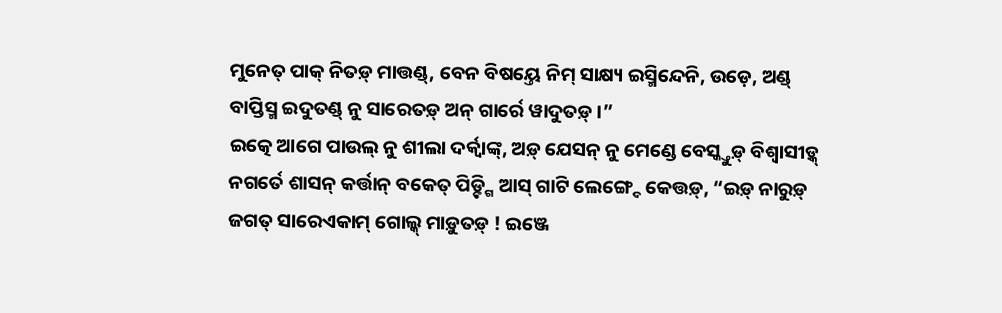ମୁନେତ୍ ପାକ୍ ନିତଡ଼୍ ମାତ୍ତଣ୍ଡ୍, ବେନ ବିଷୟ୍ତେ ନିମ୍ ସାକ୍ଷ୍ୟ ଇସ୍ମିନ୍ଦେନି, ଉଡ଼େ, ଅଣ୍ଡ୍ ବାପ୍ତିସ୍ମ ଇଦୁତଣ୍ଡ୍ ନୁ ସାରେତଡ଼୍ ଅନ୍ ଗାର୍ରେ ୱାଦୁତଡ଼୍ ।”
ଇତ୍କେ ଆଗେ ପାଉଲ୍ ନୁ ଶୀଲା ଦର୍କ୍ୱାଙ୍କ୍, ଅଡ଼୍ ଯେସନ୍ ନୁ ମେଣ୍ଡେ ବେସ୍କ୍ତୁଡ଼୍ ବିଶ୍ୱାସୀଡ଼୍କ୍ ନଗର୍ତେ ଶାସନ୍ କର୍ତ୍ତାନ୍ ବକେତ୍ ପିଡ଼୍ଙ୍ଗି ଆସ୍ ଗାଟି ଲେଙ୍ଗ୍ଦେ କେତ୍ତଡ଼୍, “ଇଡ଼୍ ନାରୁଡ଼୍ ଜଗତ୍ ସାରେଏକାମ୍ ଗୋଲ୍କ୍ ମାଡ଼ୁତଡ଼୍ ! ଇଞ୍ଜେ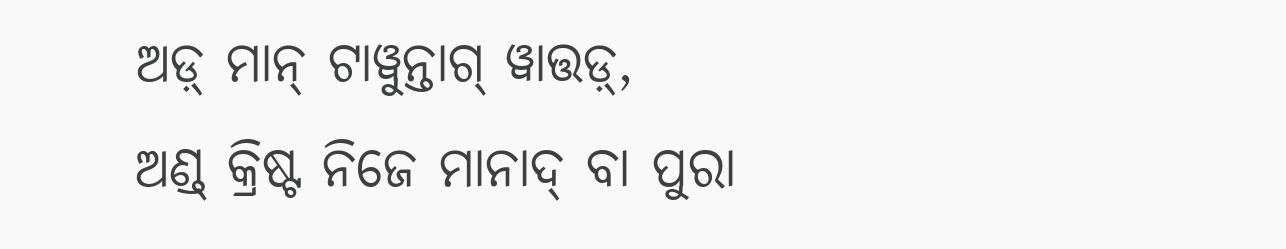ଅଡ଼୍ ମାନ୍ ଟାୱୁନ୍ତାଗ୍ ୱାତ୍ତଡ଼୍,
ଅଣ୍ଡ୍ କ୍ରିଷ୍ଟ ନିଜେ ମାନାଦ୍ ବା ପୁରା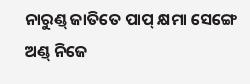ନାରୁଣ୍ଡ୍ ଜାତିତେ ପାପ୍ କ୍ଷମା ସେଙ୍ଗେ ଅଣ୍ଡ୍ ନିଜେ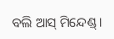ବଲି ଆସ୍ ମିନ୍ଦେଣ୍ଡ୍ ।